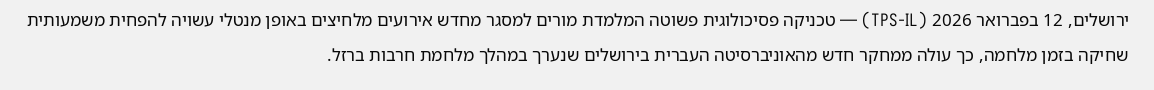ירושלים, 12 בפברואר 2026 (TPS-IL) — טכניקה פסיכולוגית פשוטה המלמדת מורים למסגר מחדש אירועים מלחיצים באופן מנטלי עשויה להפחית משמעותית שחיקה בזמן מלחמה, כך עולה ממחקר חדש מהאוניברסיטה העברית בירושלים שנערך במהלך מלחמת חרבות ברזל.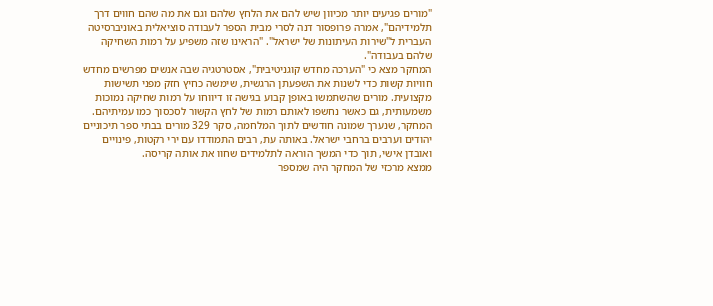"מורים פגיעים יותר מכיוון שיש להם את הלחץ שלהם וגם את מה שהם חווים דרך תלמידיהם", אמרה פרופסור דנה לסרי מבית הספר לעבודה סוציאלית באוניברסיטה העברית ל"שירות העיתונות של ישראל". "הראינו שזה משפיע על רמות השחיקה שלהם בעבודה".
המחקר מצא כי "הערכה מחדש קוגניטיבית", אסטרטגיה שבה אנשים מפרשים מחדש חוויות קשות כדי לשנות את השפעתן הרגשית, שימשה כחיץ חזק מפני תשישות מקצועית. מורים שהשתמשו באופן קבוע בגישה זו דיווחו על רמות שחיקה נמוכות משמעותית, גם כאשר נחשפו לאותם רמות של לחץ הקשור לסכסוך כמו עמיתיהם.
המחקר, שנערך שמונה חודשים לתוך המלחמה, סקר 329 מורים בבתי ספר תיכוניים יהודים וערבים ברחבי ישראל. באותה עת, רבים התמודדו עם ירי רקטות, פינויים ואובדן אישי, תוך כדי המשך הוראה לתלמידים שחוו את אותה קריסה.
ממצא מרכזי של המחקר היה שמספר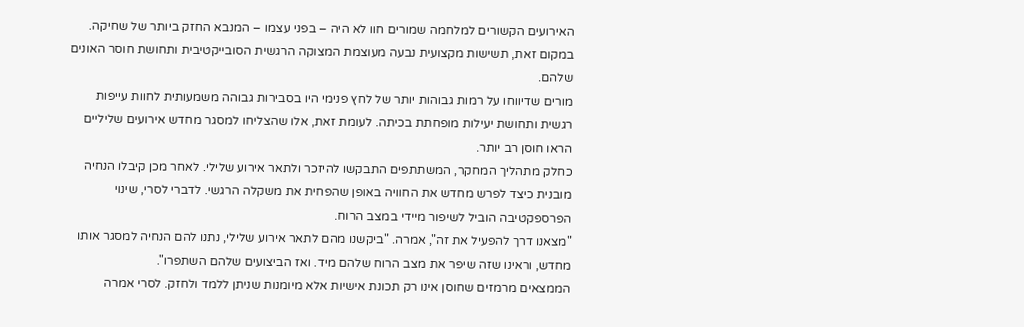האירועים הקשורים למלחמה שמורים חוו לא היה – בפני עצמו – המנבא החזק ביותר של שחיקה. במקום זאת, תשישות מקצועית נבעה מעוצמת המצוקה הרגשית הסובייקטיבית ותחושת חוסר האונים שלהם.
מורים שדיווחו על רמות גבוהות יותר של לחץ פנימי היו בסבירות גבוהה משמעותית לחוות עייפות רגשית ותחושת יעילות מופחתת בכיתה. לעומת זאת, אלו שהצליחו למסגר מחדש אירועים שליליים הראו חוסן רב יותר.
כחלק מתהליך המחקר, המשתתפים התבקשו להיזכר ולתאר אירוע שלילי. לאחר מכן קיבלו הנחיה מובנית כיצד לפרש מחדש את החוויה באופן שהפחית את משקלה הרגשי. לדברי לסרי, שינוי הפרספקטיבה הוביל לשיפור מיידי במצב הרוח.
"מצאנו דרך להפעיל את זה", אמרה. "ביקשנו מהם לתאר אירוע שלילי, נתנו להם הנחיה למסגר אותו מחדש, וראינו שזה שיפר את מצב הרוח שלהם מיד. ואז הביצועים שלהם השתפרו".
הממצאים מרמזים שחוסן אינו רק תכונת אישיות אלא מיומנות שניתן ללמד ולחזק. לסרי אמרה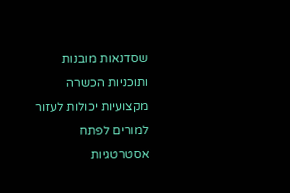שסדנאות מובנות ותוכניות הכשרה מקצועיות יכולות לעזור למורים לפתח אסטרטגיות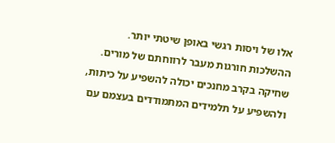אלו של ויסות רגשי באופן שיטתי יותר.
ההשלכות חורגות מעבר לרווחתם של מורים. שחיקה בקרב מחנכים יכולה להשפיע על כיתות, ולהשפיע על תלמידים המתמודדים בעצמם עם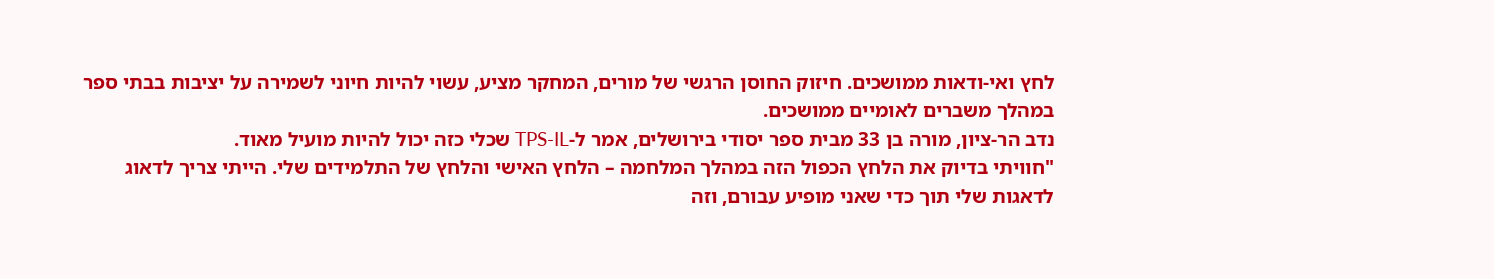לחץ ואי-ודאות ממושכים. חיזוק החוסן הרגשי של מורים, המחקר מציע, עשוי להיות חיוני לשמירה על יציבות בבתי ספר במהלך משברים לאומיים ממושכים.
נדב הר-ציון, מורה בן 33 מבית ספר יסודי בירושלים, אמר ל-TPS-IL שכלי כזה יכול להיות מועיל מאוד.
"חוויתי בדיוק את הלחץ הכפול הזה במהלך המלחמה – הלחץ האישי והלחץ של התלמידים שלי. הייתי צריך לדאוג לדאגות שלי תוך כדי שאני מופיע עבורם, וזה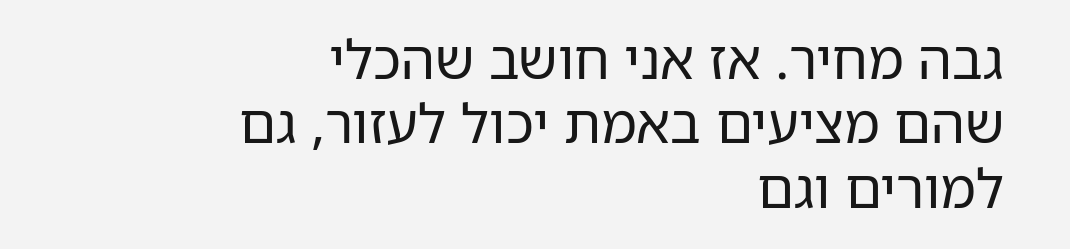גבה מחיר. אז אני חושב שהכלי שהם מציעים באמת יכול לעזור, גם למורים וגם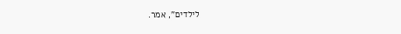לילדים", אמר.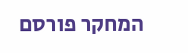המחקר פורסם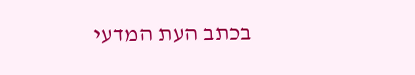בכתב העת המדעי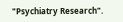"Psychiatry Research".